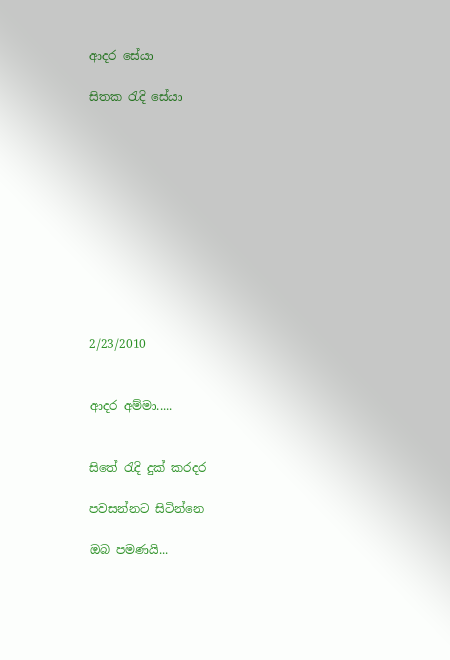ආදර සේයා

සිතක රැදි සේයා











2/23/2010


ආදර අම්මා.....


සිතේ රැදි දුක් කරදර

පවසන්නට සිටින්නෙ

ඔබ පමණයි...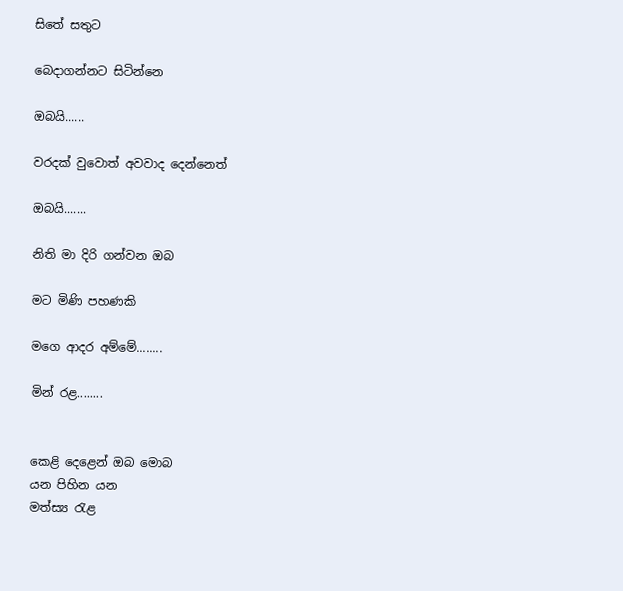සි‍තේ සතුට

බෙදාගන්නට සිටින්නෙ

ඔබයි......

වරදක් වුවොත් අවවාද දෙන්නෙත්

ඔබයි.......

නිති මා දිරි ගන්වන ඔබ

මට මිණි පහණකි

මගෙ ආදර අම්මේ........

මින් රළ........


කෙළි දෙළෙන් ඔබ මොබ
යන පිහින යන
මත්ස්‍ය රැළ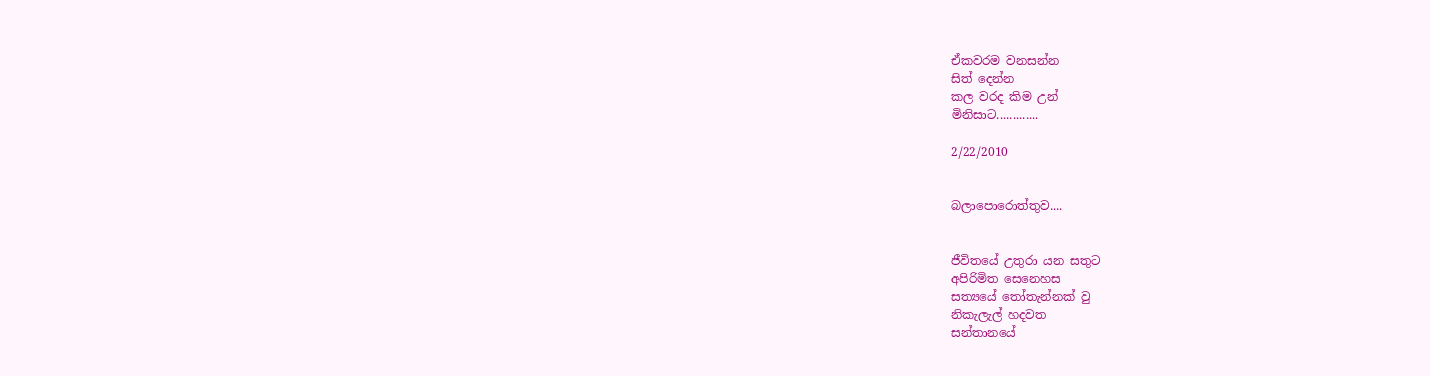ඒකවරම වනසන්න
සිත් දෙන්න
කල වරද කිම උන්
මිනිසාට.............

2/22/2010


බලාපොරොත්තුව....


ජීවිතයේ උතුරා යන සතුට
අපිරිමිත සෙනෙහස
සත්‍යයේ තෝතැන්නක් වු
නිකැලැල් හදවත
සන්තානයේ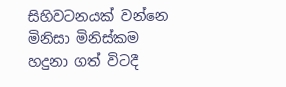සිහිවටනයක් වන්නෙ
මිනිසා මිනිස්කම
හදුනා ගත් විටදී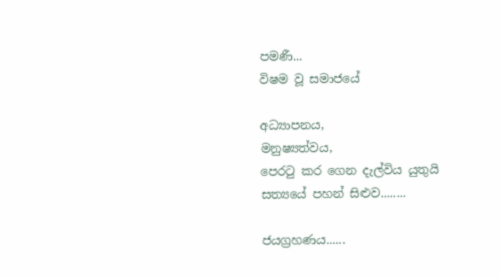පමණී...
විෂම වූ සමාජයේ

අධ්‍යාපනය,
මනුෂ්‍යත්වය,
පෙරටු කර ගෙන දැල්විය යුතුයි
සත්‍යයේ පහන් සිළුව........

ජයග්‍රහණය......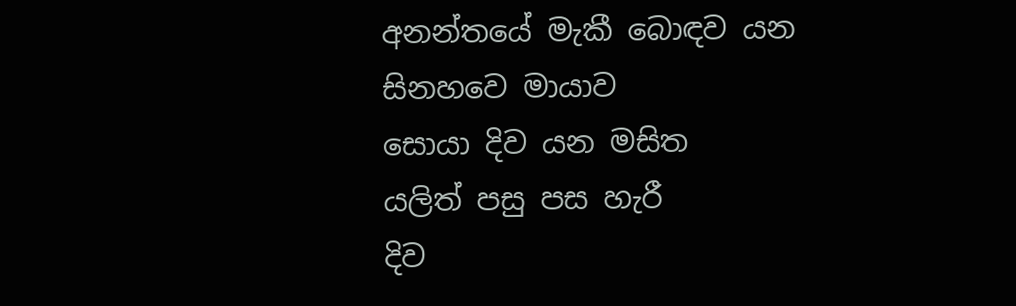අනන්තයේ මැකී බොඳව යන
සිනහවෙ මායාව
සොයා දිව යන මසිත
යලිත් පසු පස හැරී
දිව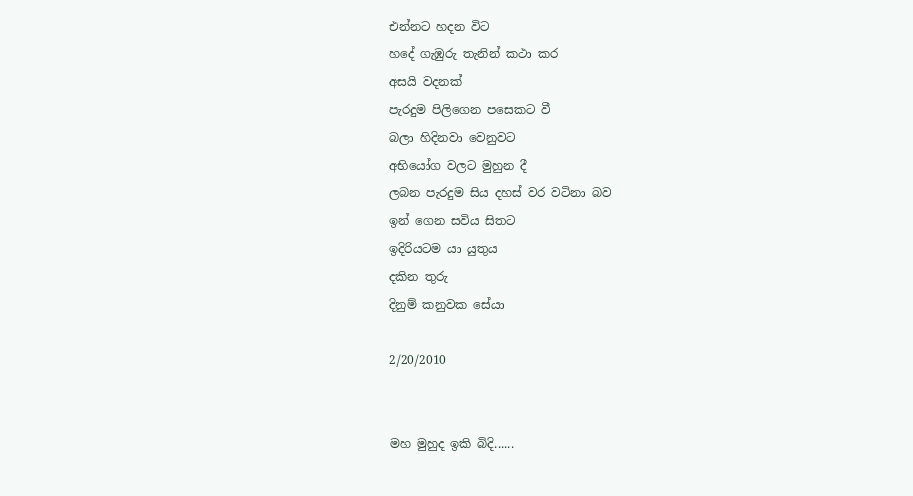එන්නට හදන විට
හදේ ගැඹුරු තැනින් කථා කර
අසයි වදනක්
පැරදුම පිලිගෙන පසෙකට වී
බලා හිදිනවා වෙනුවට
අභියෝග වලට මුහුන දී
ලබන පැරදුම සිය දහස් වර වටිනා බව
ඉන් ගෙන සවිය සිතට
ඉදිරියටම යා යුතුය
දකින තුරු
දිනුම් කනුවක සේයා

2/20/2010


මහ මුහුද ඉකි බිදි......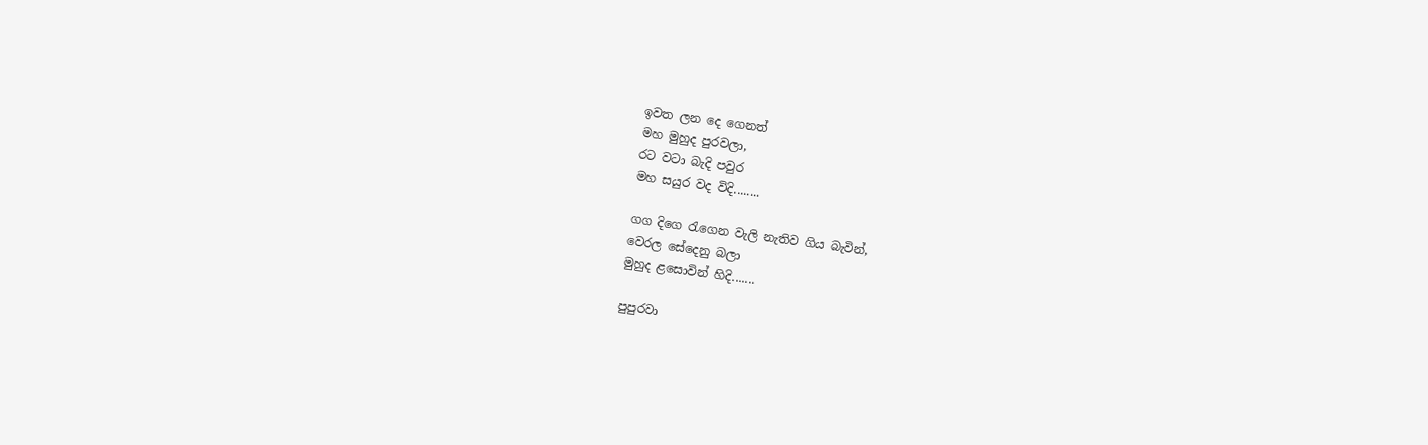ඉවත ලන දෙ ගෙනත්
මහ මුහුද පුරවලා,
රට වටා බැදි පවුර
මහ සයුර වද විදි........

ගග දිගෙ රැගෙන වැලි නැතිව ගිය බැවින්,
වෙරල සේදෙනු බලා
මුහුද ළසොවින් හිදි.......

පුපුරවා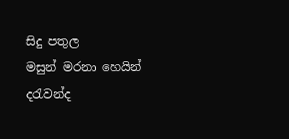සිදු පතුල
මසුන් මරනා හෙයින්
දරැවන්ද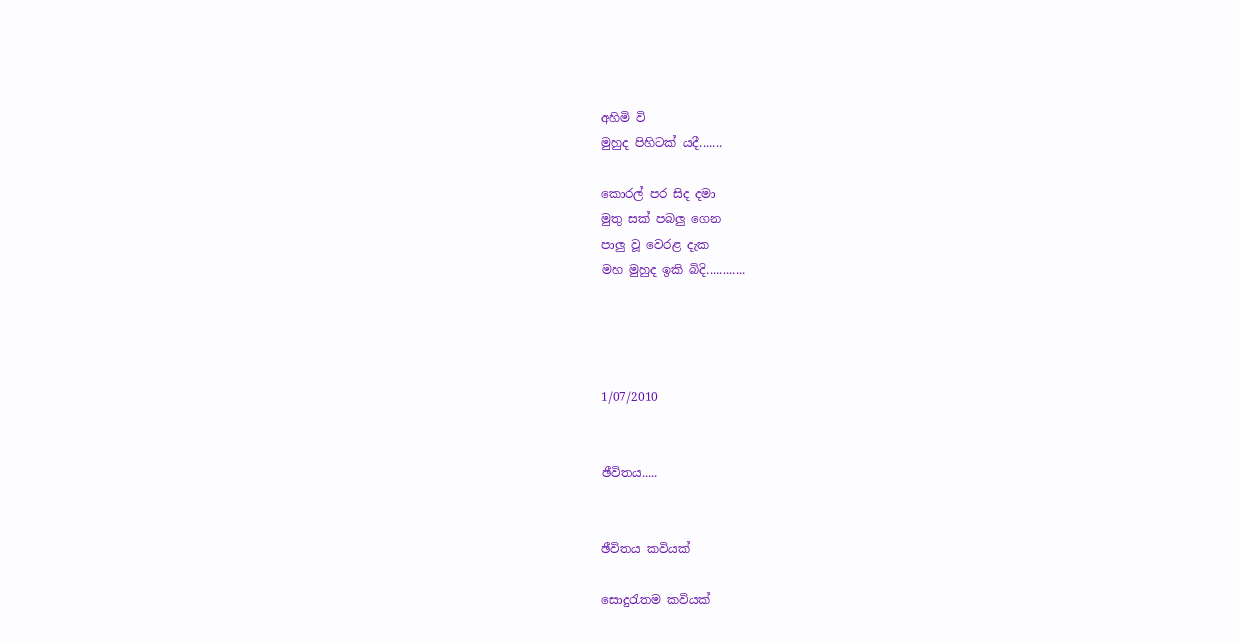අහිමි වි
මුහුද පිහිටක් යදී.......

කොරල් පර සිද දමා
මුතු සක් පබලු ගෙන
පාලු වූ වෙරළ දැක
මහ මුහුද ඉකි බිදි............




1/07/2010


ඡීවිතය.....


ඡීවිතය කවියක්

සොදුරැතම කවියක්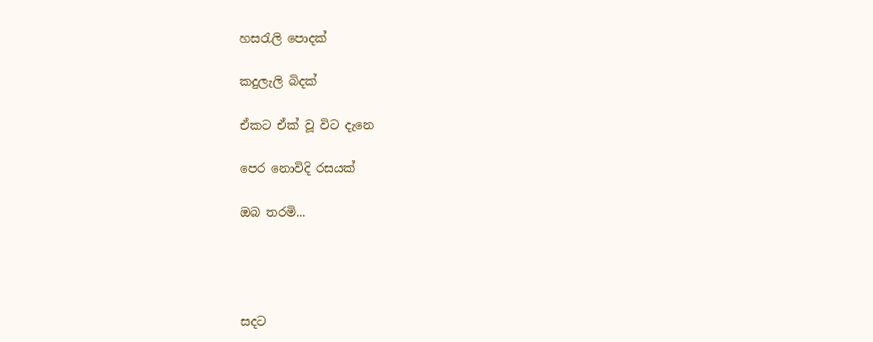හසරැලි පොදක්

කදුලැලි බිදක්

ඒකට ඒක් වූ විට දැනෙ

පෙර නොවිදි රසයක්

ඔබ තරමි...




සදට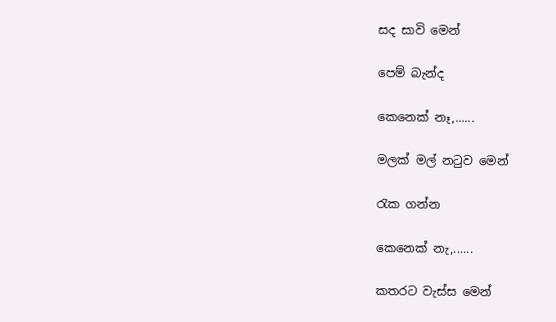සද සාවි මෙන්

පෙම් බැන්ද

කෙනෙක් නෑ,......

මලක් මල් නටුව මෙන්

රැක ගන්න

කෙනෙක් නැ,......

කතරට වැස්ස මෙන්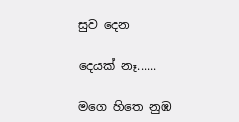සුව දෙන

දෙයක් නෑ......

මගෙ හිතෙ නුඹ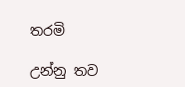තරමි

උන්නු තව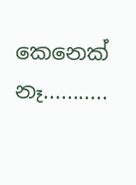කෙනෙක් නෑ...........